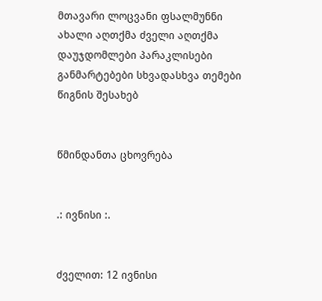მთავარი ლოცვანი ფსალმუნნი ახალი აღთქმა ძველი აღთქმა დაუჯდომლები პარაკლისები განმარტებები სხვადასხვა თემები წიგნის შესახებ


წმინდანთა ცხოვრება


.: ივნისი :.


ძველით: 12 ივნისი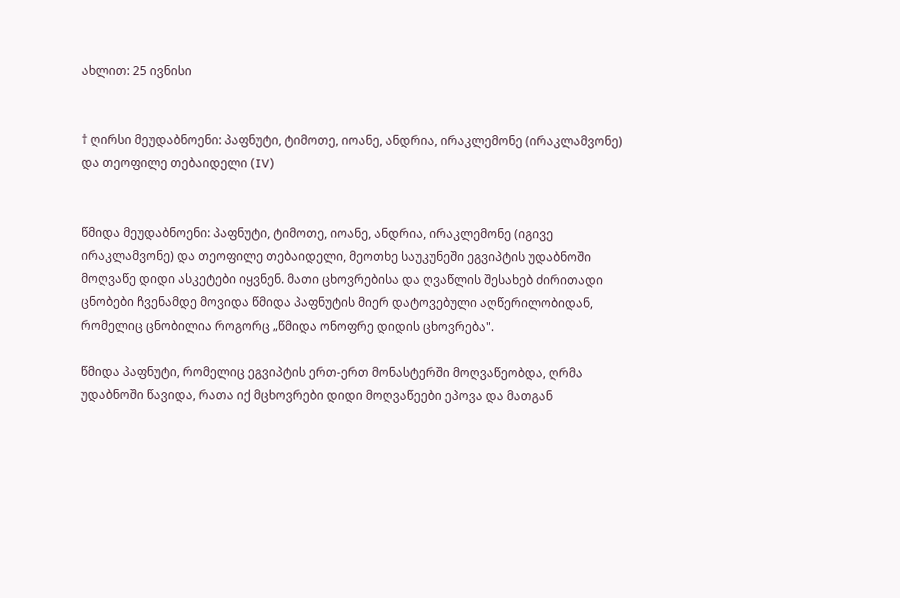ახლით: 25 ივნისი


† ღირსი მეუდაბნოენი: პაფნუტი, ტიმოთე, იოანე, ანდრია, ირაკლემონე (ირაკლამვონე) და თეოფილე თებაიდელი (IV)


წმიდა მეუდაბნოენი: პაფნუტი, ტიმოთე, იოანე, ანდრია, ირაკლემონე (იგივე ირაკლამვონე) და თეოფილე თებაიდელი, მეოთხე საუკუნეში ეგვიპტის უდაბნოში მოღვაწე დიდი ასკეტები იყვნენ. მათი ცხოვრებისა და ღვაწლის შესახებ ძირითადი ცნობები ჩვენამდე მოვიდა წმიდა პაფნუტის მიერ დატოვებული აღწერილობიდან, რომელიც ცნობილია როგორც „წმიდა ონოფრე დიდის ცხოვრება".

წმიდა პაფნუტი, რომელიც ეგვიპტის ერთ-ერთ მონასტერში მოღვაწეობდა, ღრმა უდაბნოში წავიდა, რათა იქ მცხოვრები დიდი მოღვაწეები ეპოვა და მათგან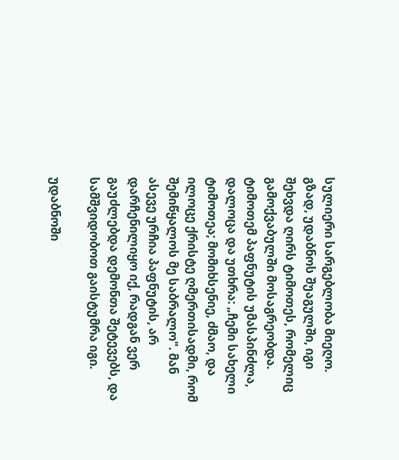სულიერი სარგებლობა მიეღო. გზად, უდაბნოს შუაგულში, იგი შეხვდა ღირს ტიმოთეს, რომელიც გამოქვაბულში მოსაგრეობდა. ტიმოთემ პაფნუტის უმასპინძლა, დალოცა და უთხრა: „ჩემი სახელი ტიმოთეა; მომიხსენიე, ძმაო, და ილოცე ქრისტე ღმერთისადმი, რომ შემიწყალოს მე საბრალო". მან ასევე ურჩია პაფნუტის, არ დარჩენილიყო იქ, რადგან ვერ გაუძლებდა დემონთა შეტევებს, და სამშვიდობოთ გაისტუმრა იგი.

უდაბნოში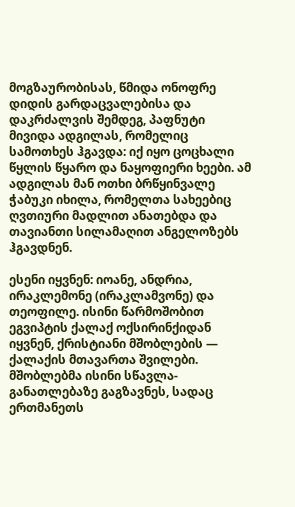მოგზაურობისას, წმიდა ონოფრე დიდის გარდაცვალებისა და დაკრძალვის შემდეგ, პაფნუტი მივიდა ადგილას, რომელიც სამოთხეს ჰგავდა: იქ იყო ცოცხალი წყლის წყარო და ნაყოფიერი ხეები. ამ ადგილას მან ოთხი ბრწყინვალე ჭაბუკი იხილა, რომელთა სახეებიც ღვთიური მადლით ანათებდა და თავიანთი სილამაღით ანგელოზებს ჰგავდნენ.

ესენი იყვნენ: იოანე, ანდრია, ირაკლემონე (ირაკლამვონე) და თეოფილე. ისინი წარმოშობით ეგვიპტის ქალაქ ოქსირინქიდან იყვნენ, ქრისტიანი მშობლების — ქალაქის მთავართა შვილები. მშობლებმა ისინი სწავლა-განათლებაზე გაგზავნეს, სადაც ერთმანეთს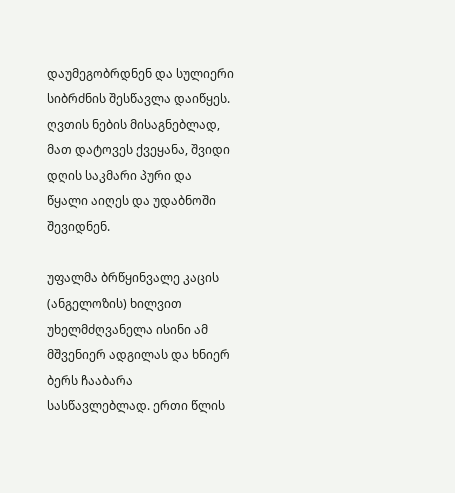დაუმეგობრდნენ და სულიერი სიბრძნის შესწავლა დაიწყეს. ღვთის ნების მისაგნებლად, მათ დატოვეს ქვეყანა, შვიდი დღის საკმარი პური და წყალი აიღეს და უდაბნოში შევიდნენ.

უფალმა ბრწყინვალე კაცის (ანგელოზის) ხილვით უხელმძღვანელა ისინი ამ მშვენიერ ადგილას და ხნიერ ბერს ჩააბარა სასწავლებლად. ერთი წლის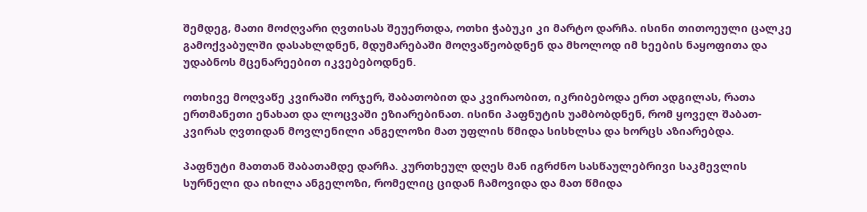შემდეგ, მათი მოძღვარი ღვთისას შეუერთდა, ოთხი ჭაბუკი კი მარტო დარჩა. ისინი თითოეული ცალკე გამოქვაბულში დასახლდნენ, მდუმარებაში მოღვაწეობდნენ და მხოლოდ იმ ხეების ნაყოფითა და უდაბნოს მცენარეებით იკვებებოდნენ.

ოთხივე მოღვაწე კვირაში ორჯერ, შაბათობით და კვირაობით, იკრიბებოდა ერთ ადგილას, რათა ერთმანეთი ენახათ და ლოცვაში ეზიარებინათ. ისინი პაფნუტის უამბობდნენ, რომ ყოველ შაბათ-კვირას ღვთიდან მოვლენილი ანგელოზი მათ უფლის წმიდა სისხლსა და ხორცს აზიარებდა.

პაფნუტი მათთან შაბათამდე დარჩა. კურთხეულ დღეს მან იგრძნო სასწაულებრივი საკმევლის სურნელი და იხილა ანგელოზი, რომელიც ციდან ჩამოვიდა და მათ წმიდა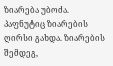ზიარება უბოძა. პაფნუტიც ზიარების ღირსი გახდა. ზიარების შემდეგ,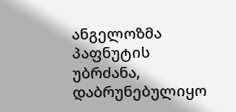ანგელოზმა პაფნუტის უბრძანა, დაბრუნებულიყო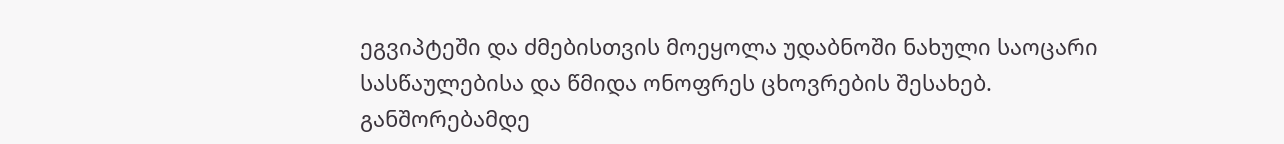ეგვიპტეში და ძმებისთვის მოეყოლა უდაბნოში ნახული საოცარი სასწაულებისა და წმიდა ონოფრეს ცხოვრების შესახებ. განშორებამდე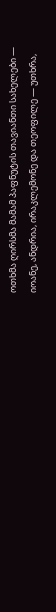ოთხმა ღირსმა მამამ პაფნუტის თავიანთი სახელები — იოანე, ანდრია, ირაკლემონე და თეოფილე — უთხრა,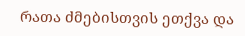რათა ძმებისთვის ეთქვა და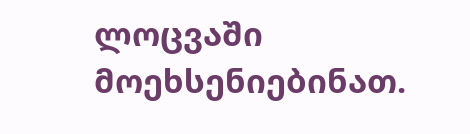ლოცვაში მოეხსენიებინათ.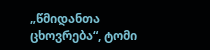„წმიდანთა ცხოვრება“, ტომი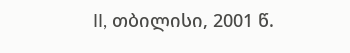II, თბილისი, 2001 წ.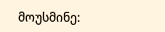მოუსმინე: